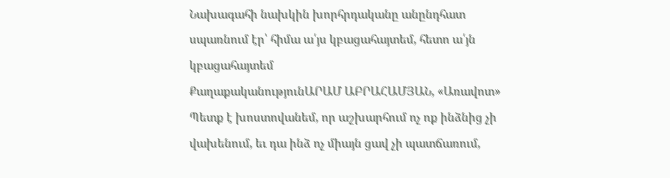Նախագահի նախկին խորհրդականը անընդհատ սպառնում էր՝ հիմա ա՛յս կբացահայտեմ, հետո ա՛յն կբացահայտեմ
ՔաղաքականությունԱՐԱՄ ԱԲՐԱՀԱՄՅԱՆ, «Առավոտ»
Պետք է խոստովանեմ, որ աշխարհում ոչ ոք ինձնից չի վախենում, եւ դա ինձ ոչ միայն ցավ չի պատճառում,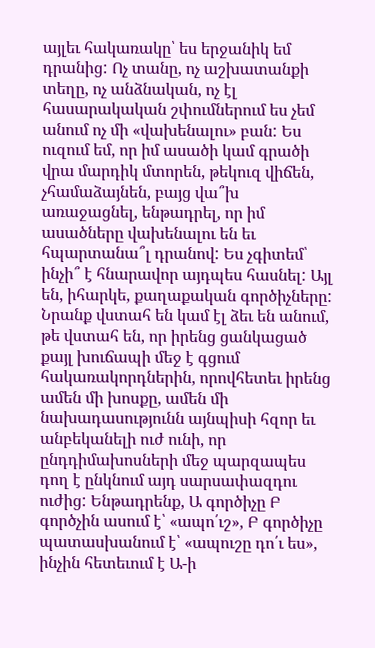այլեւ հակառակը՝ ես երջանիկ եմ դրանից: Ոչ տանը, ոչ աշխատանքի տեղը, ոչ անձնական, ոչ էլ հասարակական շփումներում ես չեմ անում ոչ մի «վախենալու» բան: Ես ուզում եմ, որ իմ ասածի կամ գրածի վրա մարդիկ մտորեն, թեկուզ վիճեն, չհամաձայնեն, բայց վա՞խ առաջացնել, ենթադրել, որ իմ ասածները վախենալու են եւ հպարտանա՞լ դրանով: Ես չգիտեմ՝ ինչի՞ է հնարավոր այդպես հասնել: Այլ են, իհարկե, քաղաքական գործիչները: Նրանք վստահ են կամ էլ ձեւ են անում, թե վստահ են, որ իրենց ցանկացած քայլ խուճապի մեջ է գցում հակառակորդներին, որովհետեւ իրենց ամեն մի խոսքը, ամեն մի նախադասությունն այնպիսի հզոր եւ անբեկանելի ուժ ունի, որ ընդդիմախոսների մեջ պարզապես դող է ընկնում այդ սարսափազդու ուժից: Ենթադրենք, Ա գործիչը Բ գործչին ասում է՝ «ապո՛ւշ», Բ գործիչը պատասխանում է՝ «ապուշը դո՛ւ ես», ինչին հետեւում է Ա-ի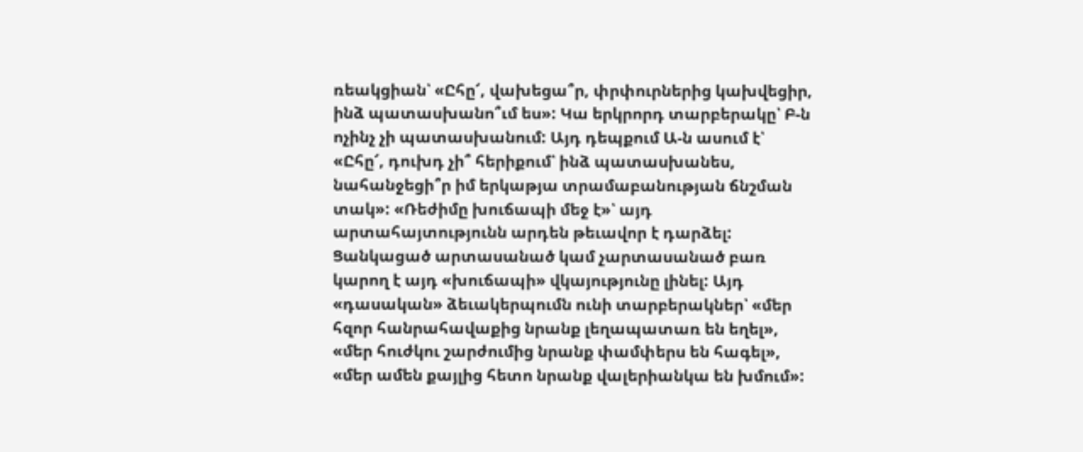ռեակցիան՝ «Ըհը՜, վախեցա՞ր, փրփուրներից կախվեցիր, ինձ պատասխանո՞ւմ ես»: Կա երկրորդ տարբերակը՝ Բ-ն ոչինչ չի պատասխանում: Այդ դեպքում Ա-ն ասում է՝ «Ըհը՜, դուխդ չի՞ հերիքում՝ ինձ պատասխանես, նահանջեցի՞ր իմ երկաթյա տրամաբանության ճնշման տակ»: «Ռեժիմը խուճապի մեջ է»՝ այդ արտահայտությունն արդեն թեւավոր է դարձել: Ցանկացած արտասանած կամ չարտասանած բառ կարող է այդ «խուճապի» վկայությունը լինել: Այդ «դասական» ձեւակերպումն ունի տարբերակներ՝ «մեր հզոր հանրահավաքից նրանք լեղապատառ են եղել», «մեր հուժկու շարժումից նրանք փամփերս են հագել», «մեր ամեն քայլից հետո նրանք վալերիանկա են խմում»: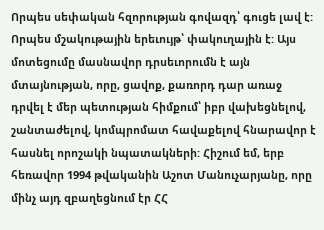Որպես սեփական հզորության գովազդ՝ գուցե լավ է: Որպես մշակութային երեւույթ՝ փակուղային է: Այս մոտեցումը մասնավոր դրսեւորումն է այն մտայնության, որը, ցավոք, քառորդ դար առաջ դրվել է մեր պետության հիմքում՝ իբր վախեցնելով, շանտաժելով, կոմպրոմատ հավաքելով հնարավոր է հասնել որոշակի նպատակների: Հիշում եմ, երբ հեռավոր 1994 թվականին Աշոտ Մանուչարյանը, որը մինչ այդ զբաղեցնում էր ՀՀ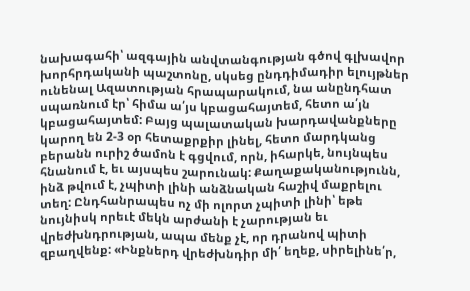նախագահի՝ ազգային անվտանգության գծով գլխավոր խորհրդականի պաշտոնը, սկսեց ընդդիմադիր ելույթներ ունենալ Ազատության հրապարակում, նա անընդհատ սպառնում էր՝ հիմա ա՛յս կբացահայտեմ, հետո ա՛յն կբացահայտեմ: Բայց պալատական խարդավանքները կարող են 2-3 օր հետաքրքիր լինել, հետո մարդկանց բերանն ուրիշ ծամոն է գցվում, որն, իհարկե, նույնպես հնանում է, եւ այսպես շարունակ: Քաղաքականությունն, ինձ թվում է, չպիտի լինի անձնական հաշիվ մաքրելու տեղ: Ընդհանրապես ոչ մի ոլորտ չպիտի լինի՝ եթե նույնիսկ որեւէ մեկն արժանի է չարության եւ վրեժխնդրության, ապա մենք չէ, որ դրանով պիտի զբաղվենք: «Ինքներդ վրեժխնդիր մի՛ եղեք, սիրելինե՛ր,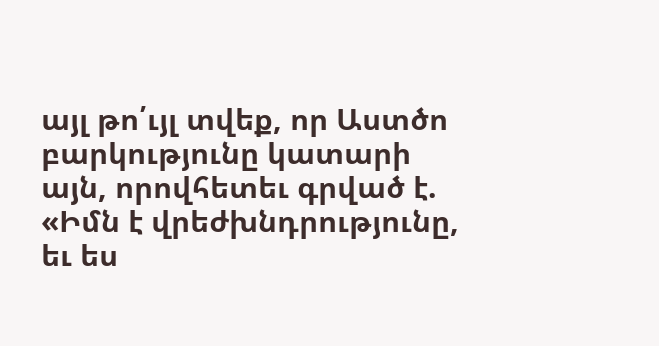այլ թո՛ւյլ տվեք, որ Աստծո բարկությունը կատարի այն, որովհետեւ գրված է. «Իմն է վրեժխնդրությունը, եւ ես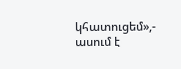կհատուցեմ»,- ասում է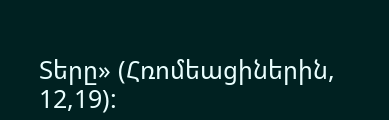Տերը» (Հռոմեացիներին, 12,19):